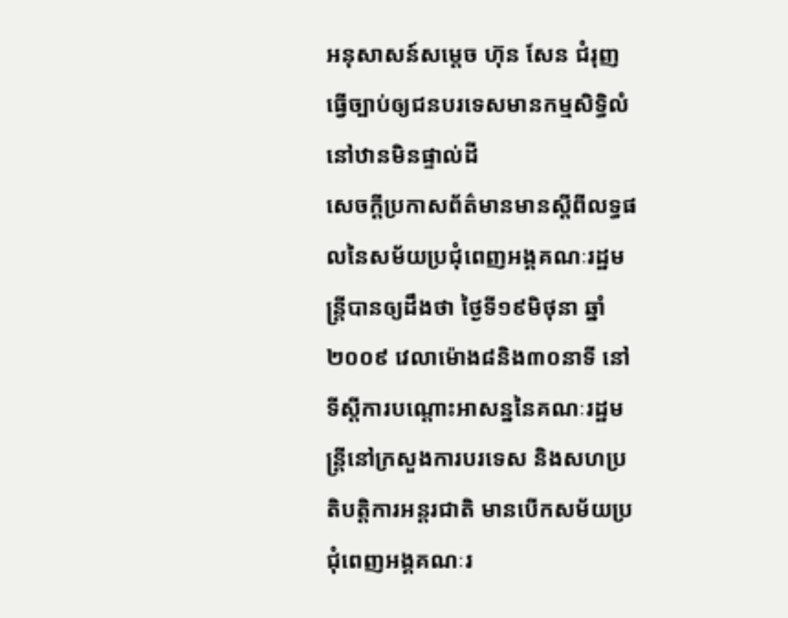អនុសាសន៍សម្ដេច ហ៊ុន សែន ជំរុញធ្វើច្បាប់ឲ្យជនបរទេសមានកម្មសិទ្ធិលំនៅឋានមិនផ្ទាល់ដី
សេចក្ដីប្រកាសព័ត៌មានមានស្ដីពីលទ្ធផលនៃសម័យប្រជុំពេញអង្គគណៈរដ្ឋមន្ត្រីបានឲ្យដឹងថា ថ្ងៃទី១៩មិថុនា ឆ្នាំ២០០៩ វេលាម៉ោង៨និង៣០នាទី នៅទីស្ដីការបណ្ដោះអាសន្ននៃគណៈរដ្ឋមន្ត្រីនៅក្រសួងការបរទេស និងសហប្រតិបត្តិការអន្តរជាតិ មានបើកសម័យប្រជុំពេញអង្គគណៈរ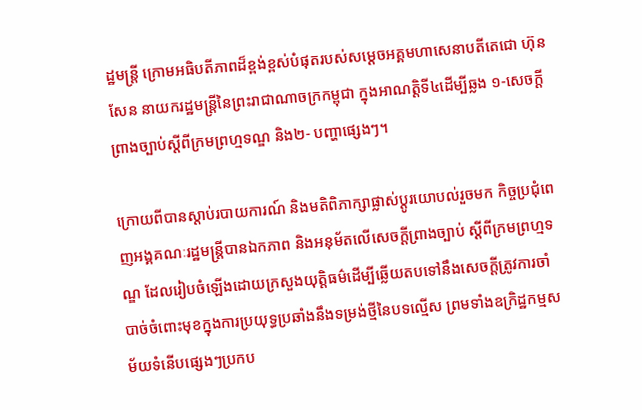ដ្ឋមន្ត្រី ក្រោមអធិបតីភាពដ៏ខ្ពង់ខ្ពស់បំផុតរបស់សម្ដេចអគ្គមហាសេនាបតីតេជោ ហ៊ុន សែន នាយករដ្ឋមន្ត្រីនៃព្រះរាជាណាចក្រកម្ពុជា ក្នុងអាណត្តិទី៤ដើម្បីឆ្លង ១-សេចក្ដីព្រាងច្បាប់ស្ដីពីក្រមព្រហ្មទណ្ឌ និង២- បញ្ហាផ្សេងៗ។

ក្រោយពីបានស្ដាប់របាយការណ៍ និងមតិពិភាក្សាផ្លាស់ប្ដូរយោបល់រួចមក កិច្ចប្រជុំពេញអង្គគណៈរដ្ឋមន្ត្រីបានឯកភាព និងអនុម័តលើសេចក្ដីព្រាងច្បាប់ ស្ដីពីក្រមព្រហ្មទណ្ឌ ដែលរៀបចំឡើងដោយក្រសួងយុត្តិធម៌ដើម្បីឆ្លើយតបទៅនឹងសេចក្ដីត្រូវការចាំបាច់ចំពោះមុខក្នុងការប្រយុទ្ធប្រឆាំងនឹងទម្រង់ថ្មីនៃបទល្មើស ព្រមទាំងឧក្រិដ្ឋកម្មសម័យទំនើបផ្សេងៗប្រកប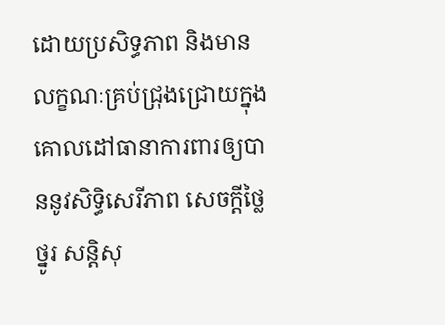ដោយប្រសិទ្ធភាព និងមានលក្ខណៈគ្រប់ជ្រុងជ្រោយក្នុងគោលដៅធានាការពារឲ្យបាននូវសិទ្ធិសេរីភាព សេចក្ដីថ្លៃថ្នូរ សន្តិសុ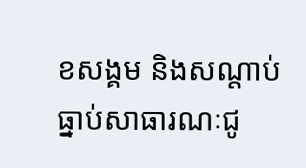ខសង្គម និងសណ្ដាប់ធ្នាប់សាធារណៈជូ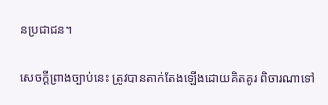នប្រជាជន។

សេចក្ដីព្រាងច្បាប់នេះ ត្រូវបានតាក់តែងឡើងដោយគិតគូរ ពិចារណាទៅ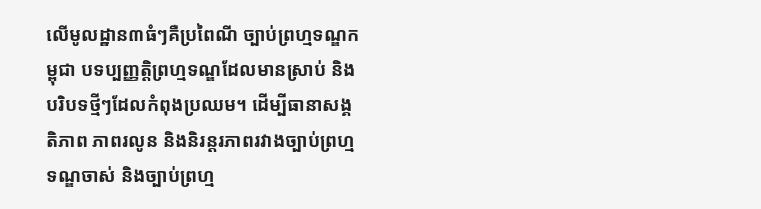លើមូលដ្ឋាន៣ធំៗគឺប្រពៃណី ច្បាប់ព្រហ្មទណ្ឌកម្ពុជា បទប្បញ្ញត្តិព្រហ្មទណ្ឌដែលមានស្រាប់ និងបរិបទថ្មីៗដែលកំពុងប្រឈម។ ដើម្បីធានាសង្គតិភាព ភាពរលូន និងនិរន្តរភាពរវាងច្បាប់ព្រហ្មទណ្ឌចាស់ និងច្បាប់ព្រហ្ម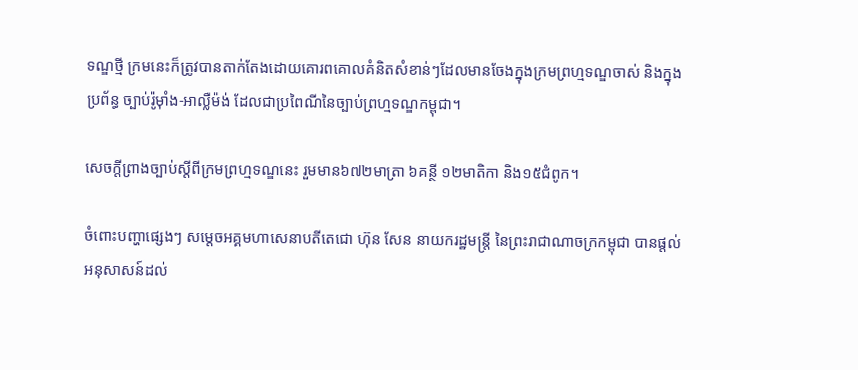ទណ្ឌថ្មី ក្រមនេះក៏ត្រូវបានតាក់តែងដោយគោរពគោលគំនិតសំខាន់ៗដែលមានចែងក្នុងក្រមព្រហ្មទណ្ឌចាស់ និងក្នុងប្រព័ន្ធ ច្បាប់រ៉ូម៉ាំង-អាល្លឺម៉ង់ ដែលជាប្រពៃណីនៃច្បាប់ព្រហ្មទណ្ឌកម្ពុជា។

សេចក្ដីព្រាងច្បាប់ស្ដីពីក្រមព្រហ្មទណ្ឌនេះ រួមមាន៦៧២មាត្រា ៦គន្ថី ១២មាតិកា និង១៥ជំពូក។

ចំពោះបញ្ហាផ្សេងៗ សម្ដេចអគ្គមហាសេនាបតីតេជោ ហ៊ុន សែន នាយករដ្ឋមន្ត្រី នៃព្រះរាជាណាចក្រកម្ពុជា បានផ្ដល់អនុសាសន៍ដល់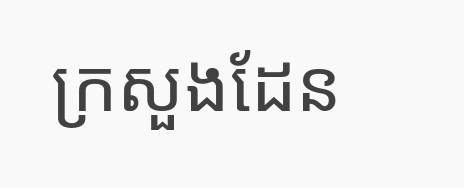ក្រសួងដែន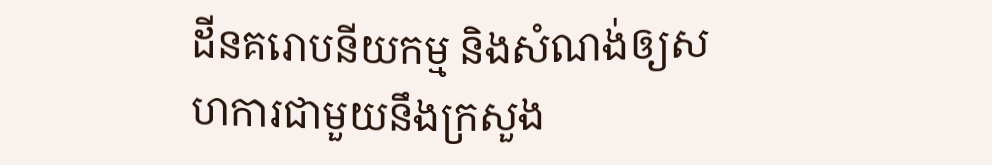ដីនគរោបនីយកម្ម និងសំណង់ឲ្យសហការជាមួយនឹងក្រសួង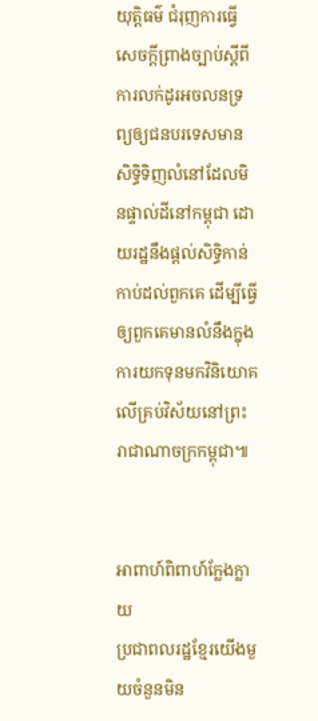យុត្តិធម៌ ជំរុញការធ្វើសេចក្ដីព្រាងច្បាប់ស្ដីពីការលក់ដូរអចលនទ្រព្យឲ្យជនបរទេសមានសិទ្ធិទិញលំនៅដែលមិនផ្ទាល់ដីនៅកម្ពុជា ដោយរដ្ឋនឹងផ្ដល់សិទ្ធិកាន់កាប់ដល់ពួកគេ ដើម្បីធ្វើឲ្យពួកគេមានលំនឹងក្នុងការយកទុនមកវិនិយោគលើគ្រប់វិស័យនៅព្រះរាជាណាចក្រកម្ពុជា៕


អាពាហ៍ពិពាហ៍ក្លែងក្លាយ
ប្រជាពលរដ្ឋខ្មែរយើងមួយចំនួនមិន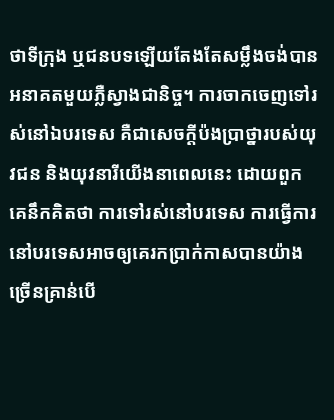ថាទីក្រុង ឬជនបទឡើយតែងតែសម្លឹងចង់បានអនាគតមួយភ្លឺស្វាងជានិច្ច។ ការចាកចេញទៅរស់នៅឯបរទេស គឺជាសេចក្ដីប៉ងប្រាថ្នារបស់យុវជន និងយុវនារីយើងនាពេលនេះ ដោយពួកគេនឹកគិតថា ការទៅរស់នៅបរទេស ការធ្វើការនៅបរទេសអាចឲ្យគេរកប្រាក់កាសបានយ៉ាងច្រើនគ្រាន់បើ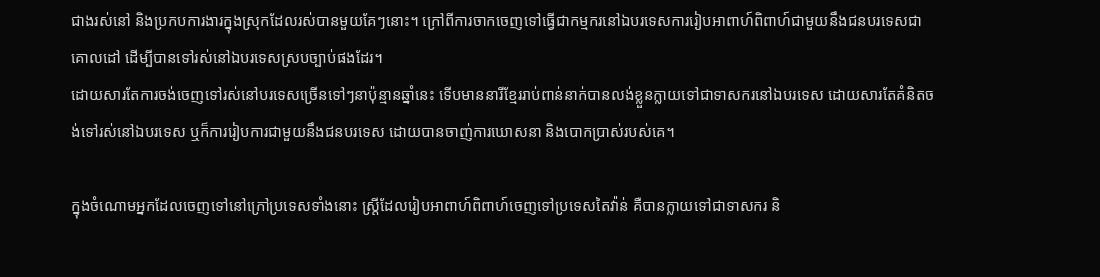ជាងរស់នៅ និងប្រកបការងារក្នុងស្រុកដែលរស់បានមួយគែៗនោះ។ ក្រៅពីការចាកចេញទៅធ្វើជាកម្មករនៅឯបរទេសការរៀបអាពាហ៍ពិពាហ៍ជាមួយនឹងជនបរទេសជាគោលដៅ ដើម្បីបានទៅរស់នៅឯបរទេសស្របច្បាប់ផងដែរ។
ដោយសារតែការចង់ចេញទៅរស់នៅបរទេសច្រើនទៅៗនាប៉ុន្មានឆ្នាំនេះ ទើបមាននារីខ្មែររាប់ពាន់នាក់បានលង់ខ្លួនក្លាយទៅជាទាសករនៅឯបរទេស ដោយសារតែគំនិតចង់ទៅរស់នៅឯបរទេស ឬក៏ការរៀបការជាមួយនឹងជនបរទេស ដោយបានចាញ់ការឃោសនា និងបោកប្រាស់របស់គេ។

ក្នុងចំណោមអ្នកដែលចេញទៅនៅក្រៅប្រទេសទាំងនោះ ស្ត្រីដែលរៀបអាពាហ៍ពិពាហ៍ចេញទៅប្រទេសតៃវ៉ាន់ គឺបានក្លាយទៅជាទាសករ និ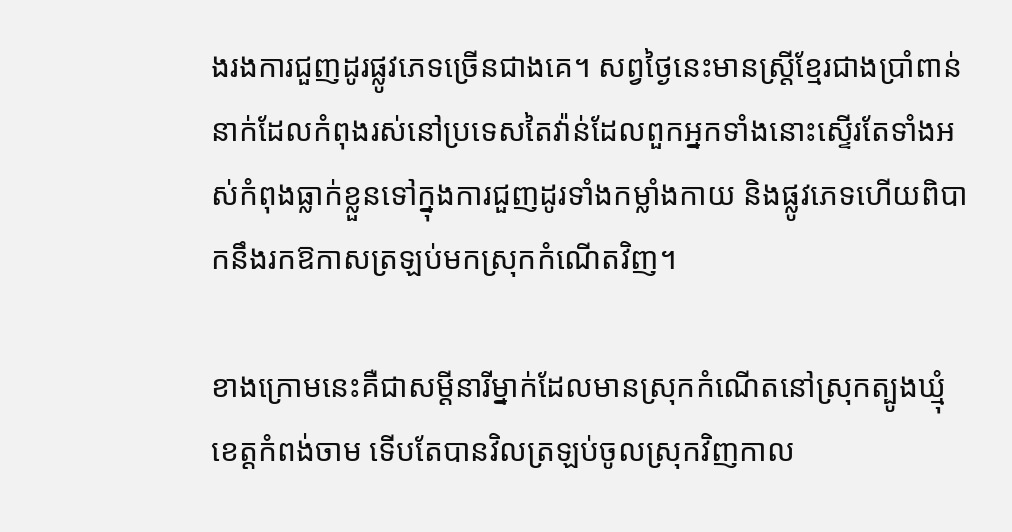ងរងការជួញដូរផ្លូវភេទច្រើនជាងគេ។ សព្វថ្ងៃនេះមានស្ត្រីខ្មែរជាងប្រាំពាន់នាក់ដែលកំពុងរស់នៅប្រទេសតៃវ៉ាន់ដែលពួកអ្នកទាំងនោះស្ទើរតែទាំងអស់កំពុងធ្លាក់ខ្លួនទៅក្នុងការជួញដូរទាំងកម្លាំងកាយ និងផ្លូវភេទហើយពិបាកនឹងរកឱកាសត្រឡប់មកស្រុកកំណើតវិញ។

ខាងក្រោមនេះគឺជាសម្ដីនារីម្នាក់ដែលមានស្រុកកំណើតនៅស្រុកត្បូងឃ្មុំ ខេត្តកំពង់ចាម ទើបតែបានវិលត្រឡប់ចូលស្រុកវិញកាល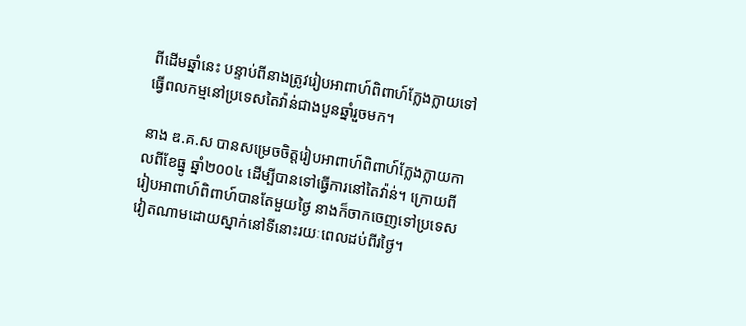ពីដើមឆ្នាំនេះ បន្ទាប់ពីនាងត្រូវរៀបអាពាហ៍ពិពាហ៍ក្លែងក្លាយទៅធ្វើពលកម្មនៅប្រទេសតៃវ៉ាន់ជាងបួនឆ្នាំរួចមក។

នាង ឌ.គ.ស បានសម្រេចចិត្តរៀបអាពាហ៍ពិពាហ៍ក្លែងក្លាយកាលពីខែធ្នូ ឆ្នាំ២០០៤ ដើម្បីបានទៅធ្វើការនៅតៃវ៉ាន់។ ក្រោយពីរៀបអាពាហ៍ពិពាហ៍បានតែមួយថ្ងៃ នាងក៏ចាកចេញទៅប្រទេសវៀតណាមដោយស្នាក់នៅទីនោះរយៈពេលដប់ពីរថ្ងៃ។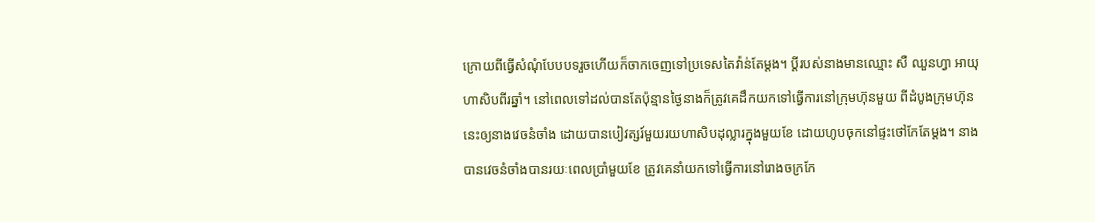ក្រោយពីធ្វើសំណុំបែបបទរួចហើយក៏ចាកចេញទៅប្រទេសតៃវ៉ាន់តែម្ដង។ ប្ដីរបស់នាងមានឈ្មោះ សឺ ឈួនហ្វា អាយុហាសិបពីរឆ្នាំ។ នៅពេលទៅដល់បានតែប៉ុន្មានថ្ងៃនាងក៏ត្រូវគេដឹកយកទៅធ្វើការនៅក្រុមហ៊ុនមួយ ពីដំបូងក្រុមហ៊ុននេះឲ្យនាងវេចនំចាំង ដោយបានបៀវត្សរ៍មួយរយហាសិបដុល្លារក្នុងមួយខែ ដោយហូបចុកនៅផ្ទះថៅកែតែម្ដង។ នាងបានវេចនំចាំងបានរយៈពេលប្រាំមួយខែ ត្រូវគេនាំយកទៅធ្វើការនៅរោងចក្រកែ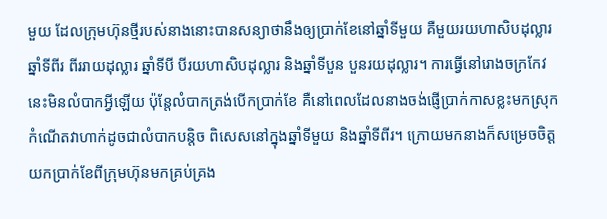មួយ ដែលក្រុមហ៊ុនថ្មីរបស់នាងនោះបានសន្យាថានឹងឲ្យប្រាក់ខែនៅឆ្នាំទីមួយ គឺមួយរយហាសិបដុល្លារ ឆ្នាំទីពីរ ពីររាយដុល្លារ ឆ្នាំទីបី បីរយហាសិបដុល្លារ និងឆ្នាំទីបួន បួនរយដុល្លារ។ ការធ្វើនៅរោងចក្រកែវនេះមិនលំបាកអ្វីឡើយ ប៉ុន្តែលំបាកត្រង់បើកប្រាក់ខែ គឺនៅពេលដែលនាងចង់ផ្ញើប្រាក់កាសខ្លះមកស្រុកកំណើតវាហាក់ដូចជាលំបាកបន្តិច ពិសេសនៅក្នុងឆ្នាំទីមួយ និងឆ្នាំទីពីរ។ ក្រោយមកនាងក៏សម្រេចចិត្តយកប្រាក់ខែពីក្រុមហ៊ុនមកគ្រប់គ្រង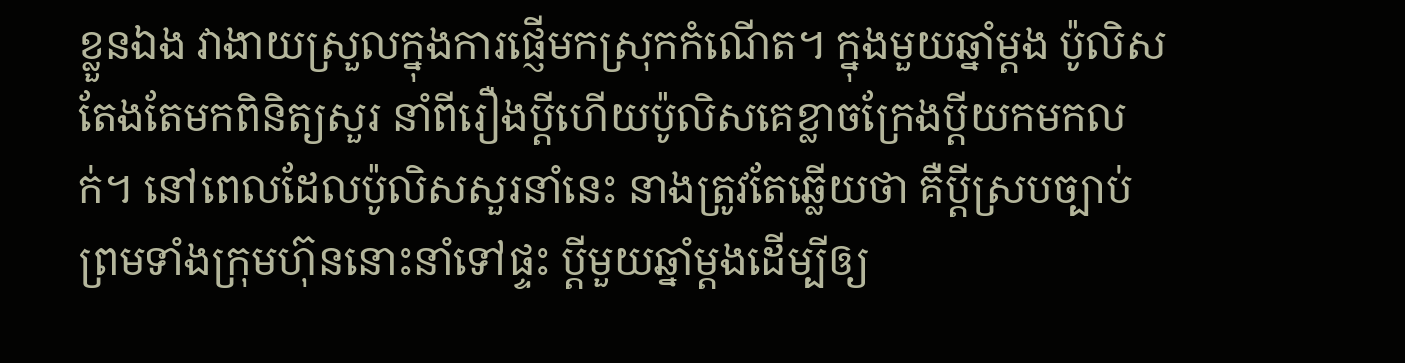ខ្លួនឯង វាងាយស្រួលក្នុងការផ្ញើមកស្រុកកំណើត។ ក្នុងមួយឆ្នាំម្ដង ប៉ូលិសតែងតែមកពិនិត្យសួរ នាំពីរឿងប្ដីហើយប៉ូលិសគេខ្លាចក្រែងប្ដីយកមកលក់។ នៅពេលដែលប៉ូលិសសួរនាំនេះ នាងត្រូវតែឆ្លើយថា គឺប្ដីស្របច្បាប់ព្រមទាំងក្រុមហ៊ុននោះនាំទៅផ្ទះ ប្ដីមួយឆ្នាំម្ដងដើម្បីឲ្យ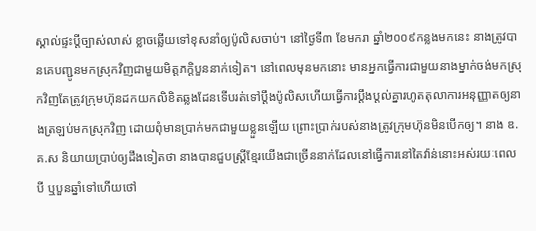ស្គាល់ផ្ទះប្ដីច្បាស់លាស់ ខ្លាចឆ្លើយទៅខុសនាំឲ្យប៉ូលិសចាប់។ នៅថ្ងៃទី៣ ខែមករា ឆ្នាំ២០០៩កន្លងមកនេះ នាងត្រូវបានគេបញ្ជូនមកស្រុកវិញជាមួយមិត្តភក្ដិបួននាក់ទៀត។ នៅពេលមុនមកនោះ មានអ្នកធ្វើការជាមួយនាងម្នាក់ចង់មកស្រុកវិញតែត្រូវក្រុមហ៊ុនដកយកលិខិតឆ្លងដែនទើបរត់ទៅប្ដឹងប៉ូលិសហើយធ្វើការប្ដឹងប្ដល់គ្នារហូតតុលាការអនុញ្ញាតឲ្យនាងត្រឡប់មកស្រុកវិញ ដោយពុំមានប្រាក់មកជាមួយខ្លួនឡើយ ព្រោះប្រាក់របស់នាងត្រូវក្រុមហ៊ុនមិនបើកឲ្យ។ នាង ឌ.គ.ស និយាយប្រាប់ឲ្យដឹងទៀតថា នាងបានជួបស្ត្រីខ្មែរយើងជាច្រើននាក់ដែលនៅធ្វើការនៅតៃវ៉ាន់នោះអស់រយៈពេលបី ឬបួនឆ្នាំទៅហើយថៅ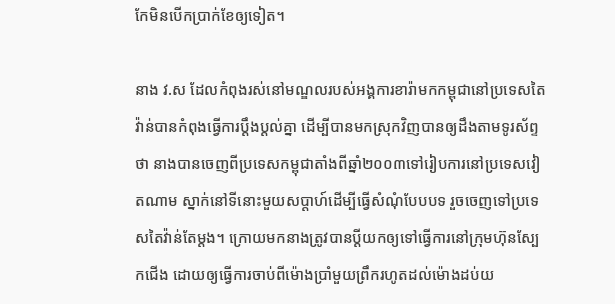កែមិនបើកប្រាក់ខែឲ្យទៀត។

នាង វ.ស ដែលកំពុងរស់នៅមណ្ឌលរបស់អង្គការខារ៉ាមកកម្ពុជានៅប្រទេសតៃវ៉ាន់បានកំពុងធ្វើការប្ដឹងប្ដល់គ្នា ដើម្បីបានមកស្រុកវិញបានឲ្យដឹងតាមទូរស័ព្ទថា នាងបានចេញពីប្រទេសកម្ពុជាតាំងពីឆ្នាំ២០០៣ទៅរៀបការនៅប្រទេសវៀតណាម ស្នាក់នៅទីនោះមួយសប្ដាហ៍ដើម្បីធ្វើសំណុំបែបបទ រួចចេញទៅប្រទេសតៃវ៉ាន់តែម្ដង។ ក្រោយមកនាងត្រូវបានប្ដីយកឲ្យទៅធ្វើការនៅក្រុមហ៊ុនស្បែកជើង ដោយឲ្យធ្វើការចាប់ពីម៉ោងប្រាំមួយព្រឹករហូតដល់ម៉ោងដប់យ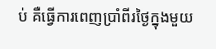ប់ គឺធ្វើការពេញប្រាំពីរថ្ងៃក្នុងមួយ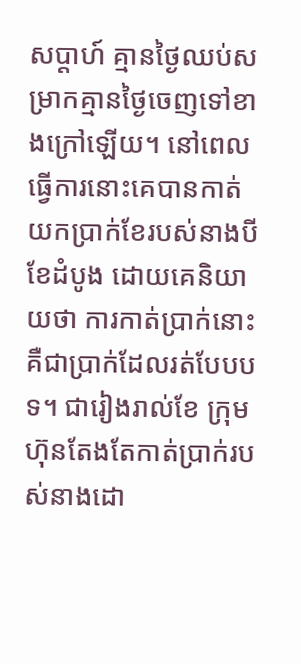សប្ដាហ៍ គ្មានថ្ងៃឈប់សម្រាកគ្មានថ្ងៃចេញទៅខាងក្រៅឡើយ។ នៅពេលធ្វើការនោះគេបានកាត់យកប្រាក់ខែរបស់នាងបីខែដំបូង ដោយគេនិយាយថា ការកាត់ប្រាក់នោះគឺជាប្រាក់ដែលរត់បែបបទ។ ជារៀងរាល់ខែ ក្រុមហ៊ុនតែងតែកាត់ប្រាក់របស់នាងដោ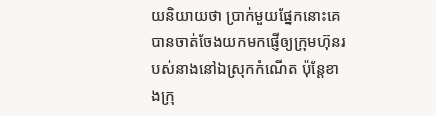យនិយាយថា ប្រាក់មួយផ្នែកនោះគេបានចាត់ចែងយកមកផ្ញើឲ្យក្រុមហ៊ុនរបស់នាងនៅឯស្រុកកំណើត ប៉ុន្តែខាងក្រុ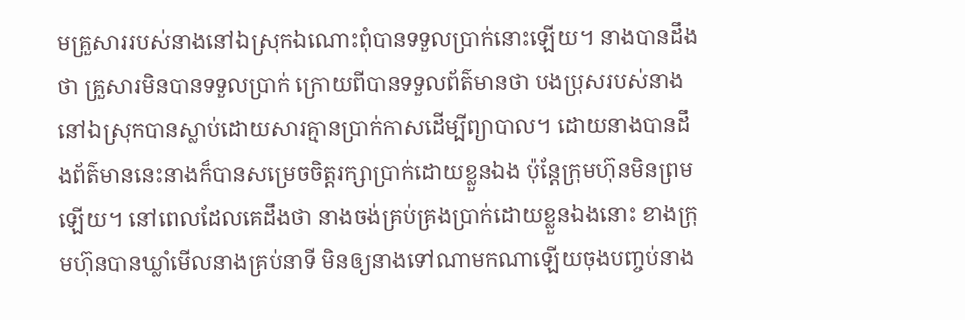មគ្រួសាររបស់នាងនៅឯស្រុកឯណោះពុំបានទទួលប្រាក់នោះឡើយ។ នាងបានដឹងថា គ្រួសារមិនបានទទួលប្រាក់ ក្រោយពីបានទទួលព័ត៌មានថា បងប្រុសរបស់នាងនៅឯស្រុកបានស្លាប់ដោយសារគ្មានប្រាក់កាសដើម្បីព្យាបាល។ ដោយនាងបានដឹងព័ត៌មាននេះនាងក៏បានសម្រេចចិត្តរក្សាប្រាក់ដោយខ្លួនឯង ប៉ុន្តែក្រុមហ៊ុនមិនព្រមឡើយ។ នៅពេលដែលគេដឹងថា នាងចង់គ្រប់គ្រងប្រាក់ដោយខ្លួនឯងនោះ ខាងក្រុមហ៊ុនបានឃ្លាំមើលនាងគ្រប់នាទី មិនឲ្យនាងទៅណាមកណាឡើយចុងបញ្ចប់នាង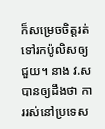ក៏សម្រេចចិត្តរត់ទៅរកប៉ូលិសឲ្យជួយ។ នាង វ.ស បានឲ្យដឹងថា ការរស់នៅប្រទេស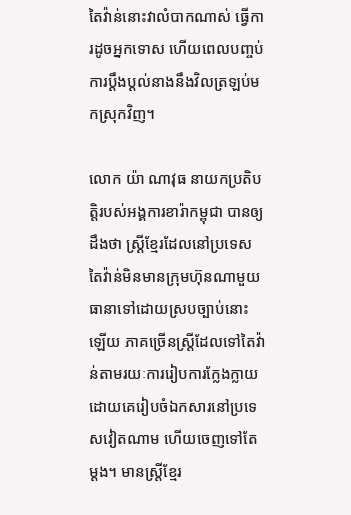តៃវ៉ាន់នោះវាលំបាកណាស់ ធ្វើការដូចអ្នកទោស ហើយពេលបញ្ចប់ការប្ដឹងប្ដល់នាងនឹងវិលត្រឡប់មកស្រុកវិញ។

លោក យ៉ា ណាវុធ នាយកប្រតិបត្តិរបស់អង្គការខារ៉ាកម្ពុជា បានឲ្យដឹងថា ស្ត្រីខ្មែរដែលនៅប្រទេសតៃវ៉ាន់មិនមានក្រុមហ៊ុនណាមួយធានាទៅដោយស្របច្បាប់នោះឡើយ ភាគច្រើនស្ត្រីដែលទៅតៃវ៉ាន់តាមរយៈការរៀបការក្លែងក្លាយ ដោយគេរៀបចំឯកសារនៅប្រទេសវៀតណាម ហើយចេញទៅតែម្ដង។ មានស្ត្រីខ្មែរ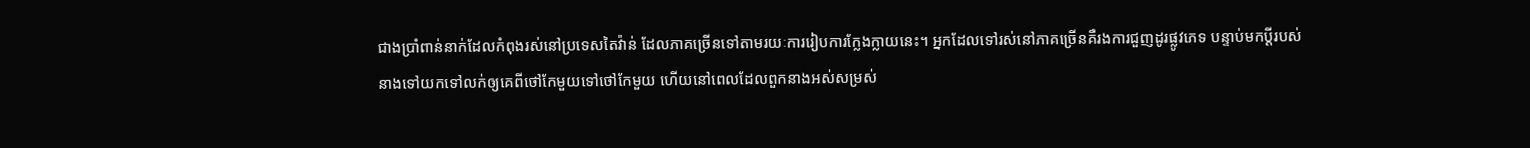ជាងប្រាំពាន់នាក់ដែលកំពុងរស់នៅប្រទេសតៃវ៉ាន់ ដែលភាគច្រើនទៅតាមរយៈការរៀបការក្លែងក្លាយនេះ។ អ្នកដែលទៅរស់នៅភាគច្រើនគឺរងការជួញដូរផ្លូវភេទ បន្ទាប់មកប្ដីរបស់នាងទៅយកទៅលក់ឲ្យគេពីថៅកែមួយទៅថៅកែមួយ ហើយនៅពេលដែលពួកនាងអស់សម្រស់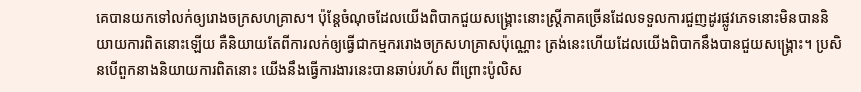គេបានយកទៅលក់ឲ្យរោងចក្រសហគ្រាស។ ប៉ុន្តែចំណុចដែលយើងពិបាកជួយសង្គ្រោះនោះស្ត្រីភាគច្រើនដែលទទួលការជួញដូរផ្លូវភេទនោះមិនបាននិយាយការពិតនោះឡើយ គឺនិយាយតែពីការលក់ឲ្យធ្វើជាកម្មកររោងចក្រសហគ្រាសប៉ុណ្ណោះ ត្រង់នេះហើយដែលយើងពិបាកនឹងបានជួយសង្គ្រោះ។ ប្រសិនបើពួកនាងនិយាយការពិតនោះ យើងនឹងធ្វើការងារនេះបានឆាប់រហ័ស ពីព្រោះប៉ូលិស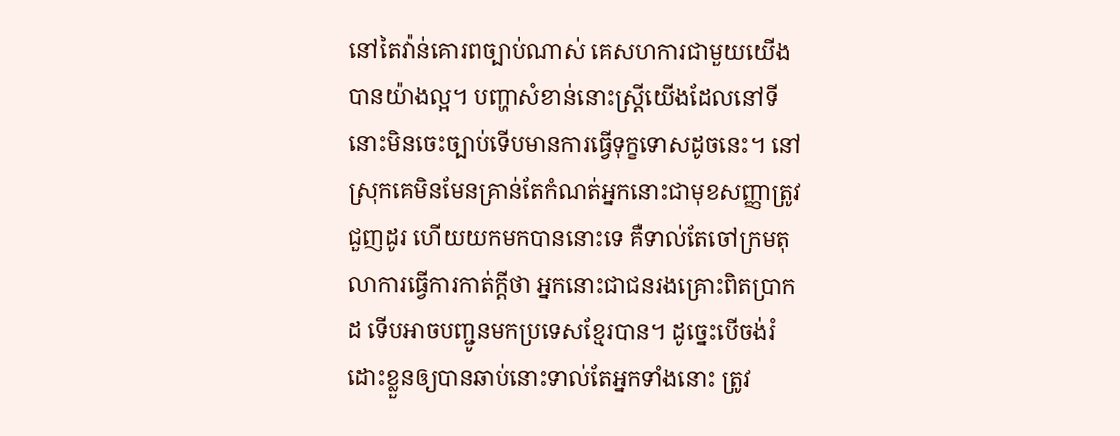នៅតៃវ៉ាន់គោរពច្បាប់ណាស់ គេសហការជាមួយយើងបានយ៉ាងល្អ។ បញ្ហាសំខាន់នោះស្ត្រីយើងដែលនៅទីនោះមិនចេះច្បាប់ទើបមានការធ្វើទុក្ខទោសដូចនេះ។ នៅស្រុកគេមិនមែនគ្រាន់តែកំណត់អ្នកនោះជាមុខសញ្ញាត្រូវជួញដូរ ហើយយកមកបាននោះទេ គឺទាល់តែចៅក្រមតុលាការធ្វើការកាត់ក្ដីថា អ្នកនោះជាជនរងគ្រោះពិតប្រាកដ ទើបអាចបញ្ជូនមកប្រទេសខ្មែរបាន។ ដូច្នេះបើចង់រំដោះខ្លួនឲ្យបានឆាប់នោះទាល់តែអ្នកទាំងនោះ ត្រូវ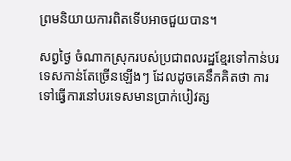ព្រមនិយាយការពិតទើបអាចជួយបាន។

សព្វថ្ងៃ ចំណាកស្រុករបស់ប្រជាពលរដ្ឋខ្មែរទៅកាន់បរទេសកាន់តែច្រើនឡើងៗ ដែលដូចគេនឹកគិតថា ការទៅធ្វើការនៅបរទេសមានប្រាក់បៀវត្ស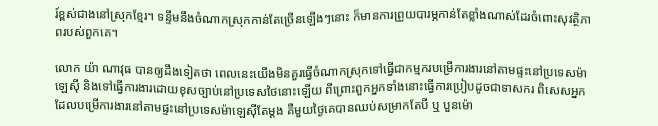រ៍ខ្ពស់ជាងនៅស្រុកខ្មែរ។ ទន្ទឹមនឹងចំណាកស្រុកកាន់តែច្រើនឡើងៗនោះ ក៏មានការព្រួយបារម្ភកាន់តែខ្លាំងណាស់ដែរចំពោះសុវត្ថិភាពរបស់ពួកគេ។

លោក យ៉ា ណាវុធ បានឲ្យដឹងទៀតថា ពេលនេះយើងមិនគួរធ្វើចំណាកស្រុកទៅធ្វើជាកម្មករបម្រើការងារនៅតាមផ្ទះនៅប្រទេសម៉ាឡេស៊ី និងទៅធ្វើការងារដោយខុសច្បាប់នៅប្រទេសថៃនោះឡើយ ពីព្រោះពួកអ្នកទាំងនោះធ្វើការប្រៀបដូចជាទាសករ ពិសេសអ្នកដែលបម្រើការងារនៅតាមផ្ទះនៅប្រទេសម៉ាឡេស៊ីតែម្ដង គឺមួយថ្ងៃគេបានឈប់សម្រាកតែបី ឬ បួនម៉ោ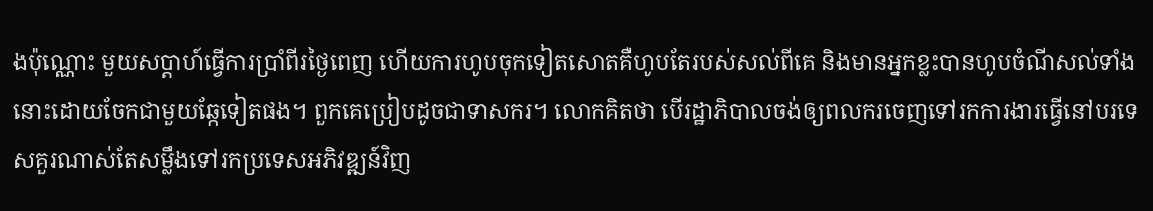ងប៉ុណ្ណោះ មួយសប្ដាហ៍ធ្វើការប្រាំពីរថ្ងៃពេញ ហើយការហូបចុកទៀតសោតគឺហូបតែរបស់សល់ពីគេ និងមានអ្នកខ្លះបានហូបចំណីសល់ទាំងនោះដោយចែកជាមួយឆ្កែទៀតផង។ ពួកគេប្រៀបដូចជាទាសករ។ លោកគិតថា បើរដ្ឋាភិបាលចង់ឲ្យពលករចេញទៅរកការងារធ្វើនៅបរទេសគួរណាស់តែសម្លឹងទៅរកប្រទេសអភិវឌ្ឍន៍វិញ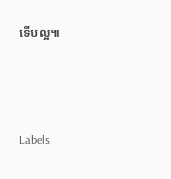ទើបល្អ៕



Labels